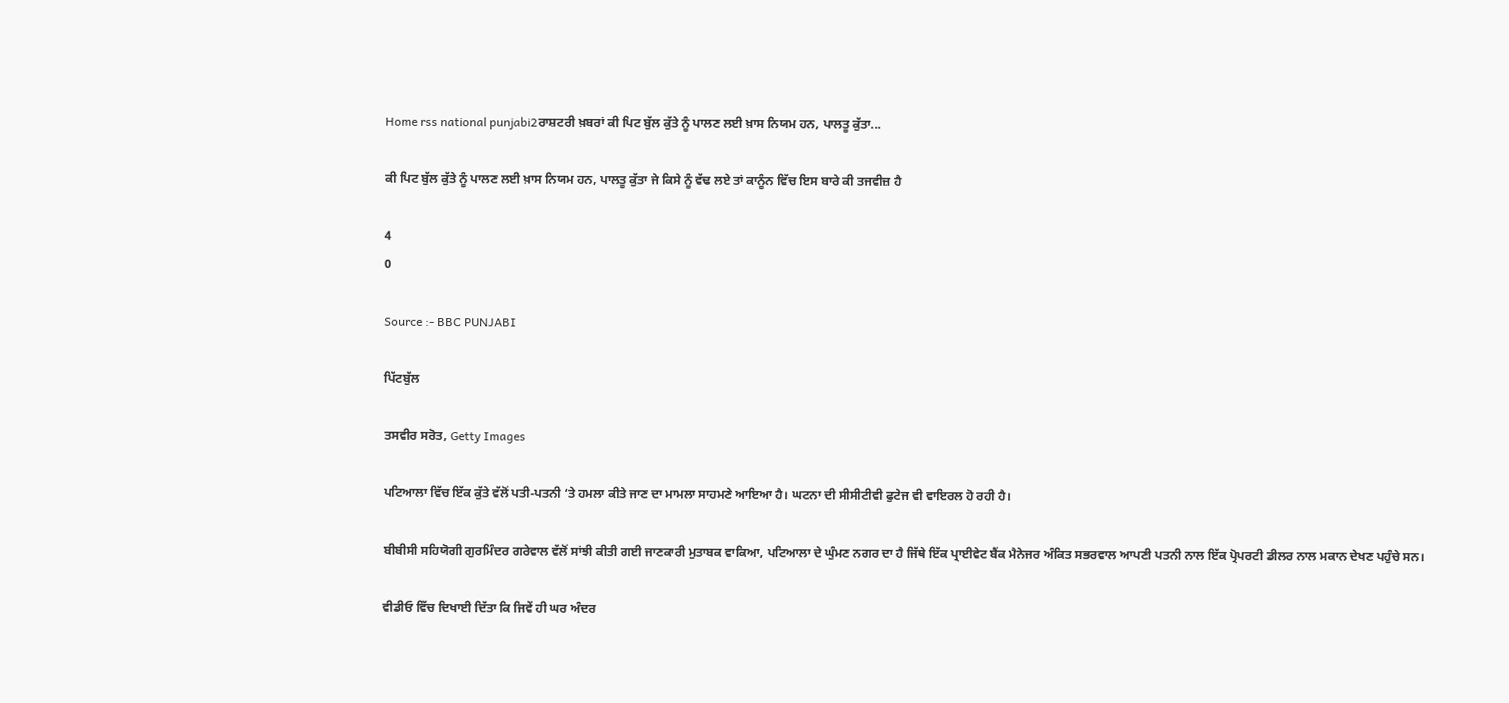Home rss national punjabi2ਰਾਸ਼ਟਰੀ ਖ਼ਬਰਾਂ ਕੀ ਪਿਟ ਬੁੱਲ ਕੁੱਤੇ ਨੂੰ ਪਾਲਣ ਲਈ ਖ਼ਾਸ ਨਿਯਮ ਹਨ, ਪਾਲਤੂ ਕੁੱਤਾ...

ਕੀ ਪਿਟ ਬੁੱਲ ਕੁੱਤੇ ਨੂੰ ਪਾਲਣ ਲਈ ਖ਼ਾਸ ਨਿਯਮ ਹਨ, ਪਾਲਤੂ ਕੁੱਤਾ ਜੇ ਕਿਸੇ ਨੂੰ ਵੱਢ ਲਏ ਤਾਂ ਕਾਨੂੰਨ ਵਿੱਚ ਇਸ ਬਾਰੇ ਕੀ ਤਜਵੀਜ਼ ਹੈ

4
0

Source :- BBC PUNJABI

ਪਿੱਟਬੁੱਲ

ਤਸਵੀਰ ਸਰੋਤ, Getty Images

ਪਟਿਆਲਾ ਵਿੱਚ ਇੱਕ ਕੁੱਤੇ ਵੱਲੋਂ ਪਤੀ-ਪਤਨੀ ‘ਤੇ ਹਮਲਾ ਕੀਤੇ ਜਾਣ ਦਾ ਮਾਮਲਾ ਸਾਹਮਣੇ ਆਇਆ ਹੈ। ਘਟਨਾ ਦੀ ਸੀਸੀਟੀਵੀ ਫੁਟੇਜ ਵੀ ਵਾਇਰਲ ਹੋ ਰਹੀ ਹੈ।

ਬੀਬੀਸੀ ਸਹਿਯੋਗੀ ਗੁਰਮਿੰਦਰ ਗਰੇਵਾਲ ਵੱਲੋਂ ਸਾਂਝੀ ਕੀਤੀ ਗਈ ਜਾਣਕਾਰੀ ਮੁਤਾਬਕ ਵਾਕਿਆ, ਪਟਿਆਲਾ ਦੇ ਘੁੰਮਣ ਨਗਰ ਦਾ ਹੈ ਜਿੱਥੇ ਇੱਕ ਪ੍ਰਾਈਵੇਟ ਬੈਂਕ ਮੈਨੇਜਰ ਅੰਕਿਤ ਸਭਰਵਾਲ ਆਪਣੀ ਪਤਨੀ ਨਾਲ ਇੱਕ ਪ੍ਰੋਪਰਟੀ ਡੀਲਰ ਨਾਲ ਮਕਾਨ ਦੇਖਣ ਪਹੁੰਚੇ ਸਨ।

ਵੀਡੀਓ ਵਿੱਚ ਦਿਖਾਈ ਦਿੱਤਾ ਕਿ ਜਿਵੇਂ ਹੀ ਘਰ ਅੰਦਰ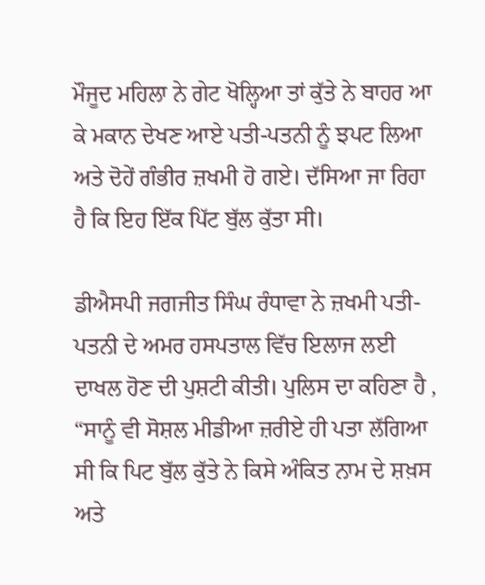ਮੌਜੂਦ ਮਹਿਲਾ ਨੇ ਗੇਟ ਖੋਲ੍ਹਿਆ ਤਾਂ ਕੁੱਤੇ ਨੇ ਬਾਹਰ ਆ ਕੇ ਮਕਾਨ ਦੇਖਣ ਆਏ ਪਤੀ-ਪਤਨੀ ਨੂੰ ਝਪਟ ਲਿਆ ਅਤੇ ਦੋਹੇਂ ਗੰਭੀਰ ਜ਼ਖਮੀ ਹੋ ਗਏ। ਦੱਸਿਆ ਜਾ ਰਿਹਾ ਹੈ ਕਿ ਇਹ ਇੱਕ ਪਿੱਟ ਬੁੱਲ ਕੁੱਤਾ ਸੀ।

ਡੀਐਸਪੀ ਜਗਜੀਤ ਸਿੰਘ ਰੰਧਾਵਾ ਨੇ ਜ਼ਖਮੀ ਪਤੀ-ਪਤਨੀ ਦੇ ਅਮਰ ਹਸਪਤਾਲ ਵਿੱਚ ਇਲਾਜ ਲਈ ਦਾਖਲ ਹੋਣ ਦੀ ਪੁਸ਼ਟੀ ਕੀਤੀ। ਪੁਲਿਸ ਦਾ ਕਹਿਣਾ ਹੈ , “ਸਾਨੂੰ ਵੀ ਸੋਸ਼ਲ ਮੀਡੀਆ ਜ਼ਰੀਏ ਹੀ ਪਤਾ ਲੱਗਿਆ ਸੀ ਕਿ ਪਿਟ ਬੁੱਲ ਕੁੱਤੇ ਨੇ ਕਿਸੇ ਅੰਕਿਤ ਨਾਮ ਦੇ ਸ਼ਖ਼ਸ ਅਤੇ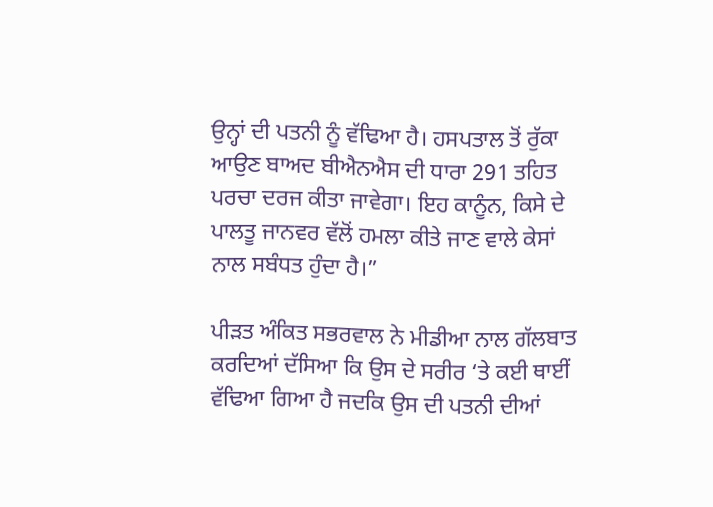ਉਨ੍ਹਾਂ ਦੀ ਪਤਨੀ ਨੂੰ ਵੱਢਿਆ ਹੈ। ਹਸਪਤਾਲ ਤੋਂ ਰੁੱਕਾ ਆਉਣ ਬਾਅਦ ਬੀਐਨਐਸ ਦੀ ਧਾਰਾ 291 ਤਹਿਤ ਪਰਚਾ ਦਰਜ ਕੀਤਾ ਜਾਵੇਗਾ। ਇਹ ਕਾਨੂੰਨ, ਕਿਸੇ ਦੇ ਪਾਲਤੂ ਜਾਨਵਰ ਵੱਲੋਂ ਹਮਲਾ ਕੀਤੇ ਜਾਣ ਵਾਲੇ ਕੇਸਾਂ ਨਾਲ ਸਬੰਧਤ ਹੁੰਦਾ ਹੈ।”

ਪੀੜਤ ਅੰਕਿਤ ਸਭਰਵਾਲ ਨੇ ਮੀਡੀਆ ਨਾਲ ਗੱਲਬਾਤ ਕਰਦਿਆਂ ਦੱਸਿਆ ਕਿ ਉਸ ਦੇ ਸਰੀਰ ‘ਤੇ ਕਈ ਥਾਈਂ ਵੱਢਿਆ ਗਿਆ ਹੈ ਜਦਕਿ ਉਸ ਦੀ ਪਤਨੀ ਦੀਆਂ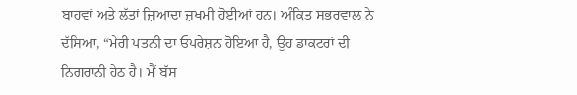ਬਾਹਵਾਂ ਅਤੇ ਲੱਤਾਂ ਜ਼ਿਆਦਾ ਜ਼ਖਮੀ ਹੋਈਆਂ ਹਨ। ਅੰਕਿਤ ਸਭਰਵਾਲ ਨੇ ਦੱਸਿਆ, “ਮੇਰੀ ਪਤਨੀ ਦਾ ਓਪਰੇਸ਼ਨ ਹੋਇਆ ਹੈ, ਉਹ ਡਾਕਟਰਾਂ ਦੀ ਨਿਗਰਾਨੀ ਹੇਠ ਹੈ। ਮੈਂ ਬੱਸ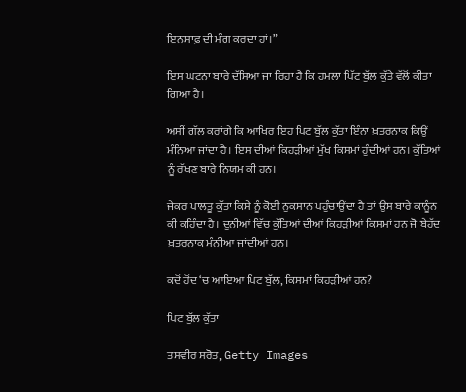ਇਨਸਾਫ਼ ਦੀ ਮੰਗ ਕਰਦਾ ਹਾਂ।”

ਇਸ ਘਟਨਾ ਬਾਰੇ ਦੱਸਿਆ ਜਾ ਰਿਹਾ ਹੈ ਕਿ ਹਮਲਾ ਪਿੱਟ ਬੁੱਲ ਕੁੱਤੇ ਵੱਲੋਂ ਕੀਤਾ ਗਿਆ ਹੈ।

ਅਸੀਂ ਗੱਲ ਕਰਾਂਗੇ ਕਿ ਆਖਿਰ ਇਹ ਪਿਟ ਬੁੱਲ ਕੁੱਤਾ ਇੰਨਾ ਖ਼ਤਰਨਾਕ ਕਿਉਂ ਮੰਨਿਆ ਜਾਂਦਾ ਹੈ। ਇਸ ਦੀਆਂ ਕਿਹੜੀਆਂ ਮੁੱਖ ਕਿਸਮਾਂ ਹੁੰਦੀਆਂ ਹਨ। ਕੁੱਤਿਆਂ ਨੂੰ ਰੱਖਣ ਬਾਰੇ ਨਿਯਮ ਕੀ ਹਨ।

ਜੇਕਰ ਪਾਲਤੂ ਕੁੱਤਾ ਕਿਸੇ ਨੂੰ ਕੋਈ ਨੁਕਸਾਨ ਪਹੁੰਚਾਉਂਦਾ ਹੈ ਤਾਂ ਉਸ ਬਾਰੇ ਕਾਨੂੰਨ ਕੀ ਕਹਿੰਦਾ ਹੈ। ਦੁਨੀਆਂ ਵਿੱਚ ਕੁੱਤਿਆਂ ਦੀਆਂ ਕਿਹੜੀਆਂ ਕਿਸਮਾਂ ਹਨ ਜੋ ਬੇਹੱਦ ਖ਼ਤਰਨਾਕ ਮੰਨੀਆ ਜਾਂਦੀਆਂ ਹਨ।

ਕਦੋਂ ਹੋਂਦ ‘ਚ ਆਇਆ ਪਿਟ ਬੁੱਲ, ਕਿਸਮਾਂ ਕਿਹੜੀਆਂ ਹਨ?

ਪਿਟ ਬੁੱਲ ਕੁੱਤਾ

ਤਸਵੀਰ ਸਰੋਤ, Getty Images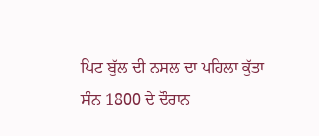ਪਿਟ ਬੁੱਲ ਦੀ ਨਸਲ ਦਾ ਪਹਿਲਾ ਕੁੱਤਾ ਸੰਨ 1800 ਦੇ ਦੌਰਾਨ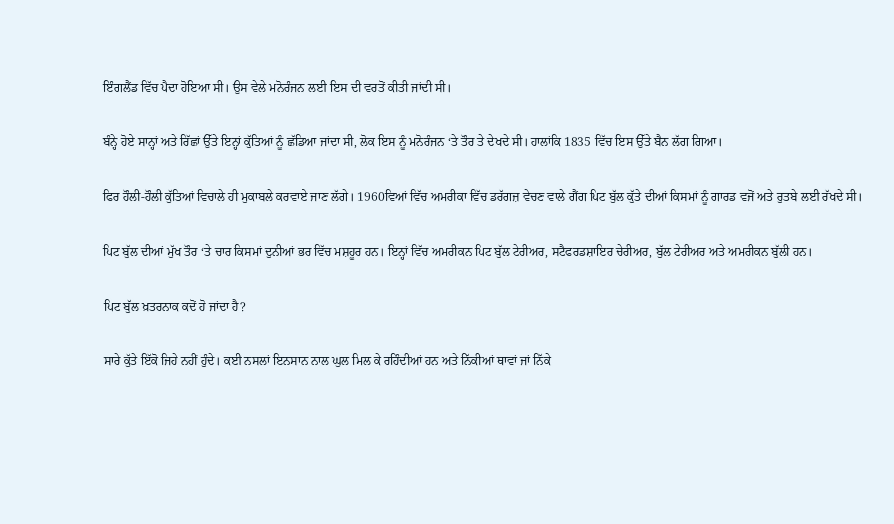ਇੰਗਲੈਂਡ ਵਿੱਚ ਪੈਦਾ ਹੋਇਆ ਸੀ। ਉਸ ਵੇਲੇ ਮਨੋਰੰਜਨ ਲਈ ਇਸ ਦੀ ਵਰਤੋਂ ਕੀਤੀ ਜਾਂਦੀ ਸੀ।

ਬੰਨ੍ਹੇ ਹੋਏ ਸਾਨ੍ਹਾਂ ਅਤੇ ਰਿੱਛਾਂ ਉੱਤੇ ਇਨ੍ਹਾਂ ਕੁੱਤਿਆਂ ਨੂੰ ਛੱਡਿਆ ਜਾਂਦਾ ਸੀ, ਲੋਕ ਇਸ ਨੂੰ ਮਨੋਰੰਜਨ ‘ਤੇ ਤੌਰ ਤੇ ਦੇਖਦੇ ਸੀ। ਹਾਲਾਂਕਿ 1835 ਵਿੱਚ ਇਸ ਉੱਤੇ ਬੈਨ ਲੱਗ ਗਿਆ।

ਫਿਰ ਹੌਲੀ-ਹੌਲੀ ਕੁੱਤਿਆਂ ਵਿਚਾਲੇ ਹੀ ਮੁਕਾਬਲੇ ਕਰਵਾਏ ਜਾਣ ਲੱਗੇ। 1960ਵਿਆਂ ਵਿੱਚ ਅਮਰੀਕਾ ਵਿੱਚ ਡਰੱਗਜ਼ ਵੇਚਣ ਵਾਲੇ ਗੈਂਗ ਪਿਟ ਬੁੱਲ ਕੁੱਤੇ ਦੀਆਂ ਕਿਸਮਾਂ ਨੂੰ ਗਾਰਡ ਵਜੋਂ ਅਤੇ ਰੁਤਬੇ ਲਈ ਰੱਖਦੇ ਸੀ।

ਪਿਟ ਬੁੱਲ ਦੀਆਂ ਮੁੱਖ ਤੌਰ ‘ਤੇ ਚਾਰ ਕਿਸਮਾਂ ਦੁਨੀਆਂ ਭਰ ਵਿੱਚ ਮਸ਼ਹੂਰ ਹਨ। ਇਨ੍ਹਾਂ ਵਿੱਚ ਅਮਰੀਕਨ ਪਿਟ ਬੁੱਲ ਟੇਰੀਅਰ, ਸਟੈਫਰਡਸ਼ਾਇਰ ਚੇਰੀਅਰ, ਬੁੱਲ ਟੇਰੀਅਰ ਅਤੇ ਅਮਰੀਕਨ ਬੁੱਲੀ ਹਨ।

ਪਿਟ ਬੁੱਲ ਖ਼ਤਰਨਾਕ ਕਦੋਂ ਹੋ ਜਾਂਦਾ ਹੈ?

ਸਾਰੇ ਕੁੱਤੇ ਇੱਕੋ ਜਿਹੇ ਨਹੀਂ ਹੁੰਦੇ। ਕਈ ਨਸਲਾਂ ਇਨਸਾਨ ਨਾਲ ਘੁਲ ਮਿਲ ਕੇ ਰਹਿੰਦੀਆਂ ਹਨ ਅਤੇ ਨਿੱਕੀਆਂ ਥਾਵਾਂ ਜਾਂ ਨਿੱਕੇ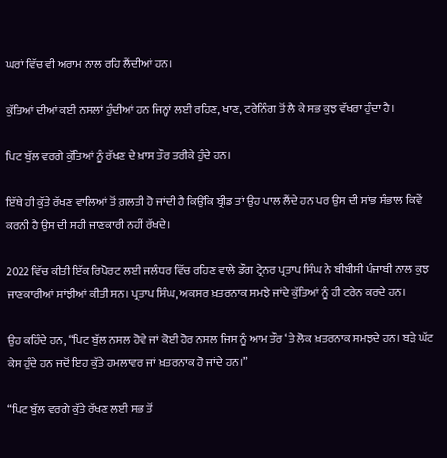ਘਰਾਂ ਵਿੱਚ ਵੀ ਅਰਾਮ ਨਾਲ ਰਹਿ ਲੈਂਦੀਆਂ ਹਨ।

ਕੁੱਤਿਆਂ ਦੀਆਂ ਕਈ ਨਸਲਾਂ ਹੁੰਦੀਆਂ ਹਨ ਜਿਨ੍ਹਾਂ ਲਈ ਰਹਿਣ, ਖਾਣ, ਟਰੇਨਿੰਗ ਤੋਂ ਲੈ ਕੇ ਸਭ ਕੁਝ ਵੱਖਰਾ ਹੁੰਦਾ ਹੈ।

ਪਿਟ ਬੁੱਲ ਵਰਗੇ ਕੁੱਤਿਆਂ ਨੂੰ ਰੱਖਣ ਦੇ ਖ਼ਾਸ ਤੌਰ ਤਰੀਕੇ ਹੁੰਦੇ ਹਨ।

ਇੱਥੇ ਹੀ ਕੁੱਤੇ ਰੱਖਣ ਵਾਲਿਆਂ ਤੋਂ ਗ਼ਲਤੀ ਹੋ ਜਾਂਦੀ ਹੈ ਕਿਉਂਕਿ ਬ੍ਰੀਡ ਤਾਂ ਉਹ ਪਾਲ ਲੈਂਦੇ ਹਨ ਪਰ ਉਸ ਦੀ ਸਾਂਭ ਸੰਭਾਲ ਕਿਵੇਂ ਕਰਨੀ ਹੈ ਉਸ ਦੀ ਸਹੀ ਜਾਣਕਾਰੀ ਨਹੀਂ ਰੱਖਦੇ।

2022 ਵਿੱਚ ਕੀਤੀ ਇੱਕ ਰਿਪੋਰਟ ਲਈ ਜਲੰਧਰ ਵਿੱਚ ਰਹਿਣ ਵਾਲੇ ਡੌਗ ਟ੍ਰੇਨਰ ਪ੍ਰਤਾਪ ਸਿੰਘ ਨੇ ਬੀਬੀਸੀ ਪੰਜਾਬੀ ਨਾਲ ਕੁਝ ਜਾਣਕਾਰੀਆਂ ਸਾਂਝੀਆਂ ਕੀਤੀ ਸਨ। ਪ੍ਰਤਾਪ ਸਿੰਘ, ਅਕਸਰ ਖ਼ਤਰਨਾਕ ਸਮਝੇ ਜਾਂਦੇ ਕੁੱਤਿਆਂ ਨੂੰ ਹੀ ਟਰੇਨ ਕਰਦੇ ਹਨ।

ਉਹ ਕਹਿੰਦੇ ਹਨ, “ਪਿਟ ਬੁੱਲ ਨਸਲ ਹੋਵੇ ਜਾਂ ਕੋਈ ਹੋਰ ਨਸਲ ਜਿਸ ਨੂੰ ਆਮ ਤੌਰ ‘ਤੇ ਲੋਕ ਖ਼ਤਰਨਾਕ ਸਮਝਦੇ ਹਨ। ਬੜੇ ਘੱਟ ਕੇਸ ਹੁੰਦੇ ਹਨ ਜਦੋਂ ਇਹ ਕੁੱਤੇ ਹਮਲਾਵਰ ਜਾਂ ਖ਼ਤਰਨਾਕ ਹੋ ਜਾਂਦੇ ਹਨ।”

“ਪਿਟ ਬੁੱਲ ਵਰਗੇ ਕੁੱਤੇ ਰੱਖਣ ਲਈ ਸਭ ਤੋਂ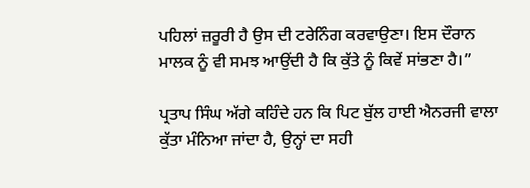ਪਹਿਲਾਂ ਜ਼ਰੂਰੀ ਹੈ ਉਸ ਦੀ ਟਰੇਨਿੰਗ ਕਰਵਾਉਣਾ। ਇਸ ਦੌਰਾਨ ਮਾਲਕ ਨੂੰ ਵੀ ਸਮਝ ਆਉਂਦੀ ਹੈ ਕਿ ਕੁੱਤੇ ਨੂੰ ਕਿਵੇਂ ਸਾਂਭਣਾ ਹੈ।”

ਪ੍ਰਤਾਪ ਸਿੰਘ ਅੱਗੇ ਕਹਿੰਦੇ ਹਨ ਕਿ ਪਿਟ ਬੁੱਲ ਹਾਈ ਐਨਰਜੀ ਵਾਲਾ ਕੁੱਤਾ ਮੰਨਿਆ ਜਾਂਦਾ ਹੈ, ਉਨ੍ਹਾਂ ਦਾ ਸਹੀ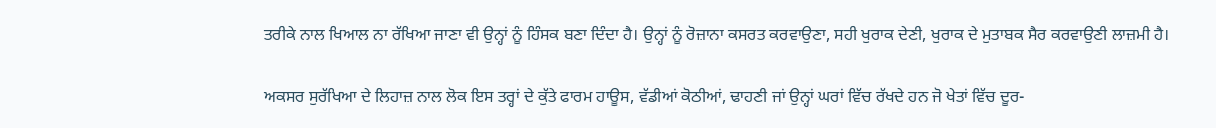ਤਰੀਕੇ ਨਾਲ ਖਿਆਲ ਨਾ ਰੱਖਿਆ ਜਾਣਾ ਵੀ ਉਨ੍ਹਾਂ ਨੂੰ ਹਿੰਸਕ ਬਣਾ ਦਿੰਦਾ ਹੈ। ਉਨ੍ਹਾਂ ਨੂੰ ਰੋਜ਼ਾਨਾ ਕਸਰਤ ਕਰਵਾਉਣਾ, ਸਹੀ ਖੁਰਾਕ ਦੇਣੀ, ਖੁਰਾਕ ਦੇ ਮੁਤਾਬਕ ਸੈਰ ਕਰਵਾਉਣੀ ਲਾਜ਼ਮੀ ਹੈ।

ਅਕਸਰ ਸੁਰੱਖਿਆ ਦੇ ਲਿਹਾਜ਼ ਨਾਲ ਲੋਕ ਇਸ ਤਰ੍ਹਾਂ ਦੇ ਕੁੱਤੇ ਫਾਰਮ ਹਾਊਸ, ਵੱਡੀਆਂ ਕੋਠੀਆਂ, ਢਾਹਣੀ ਜਾਂ ਉਨ੍ਹਾਂ ਘਰਾਂ ਵਿੱਚ ਰੱਖਦੇ ਹਨ ਜੋ ਖੇਤਾਂ ਵਿੱਚ ਦੂਰ-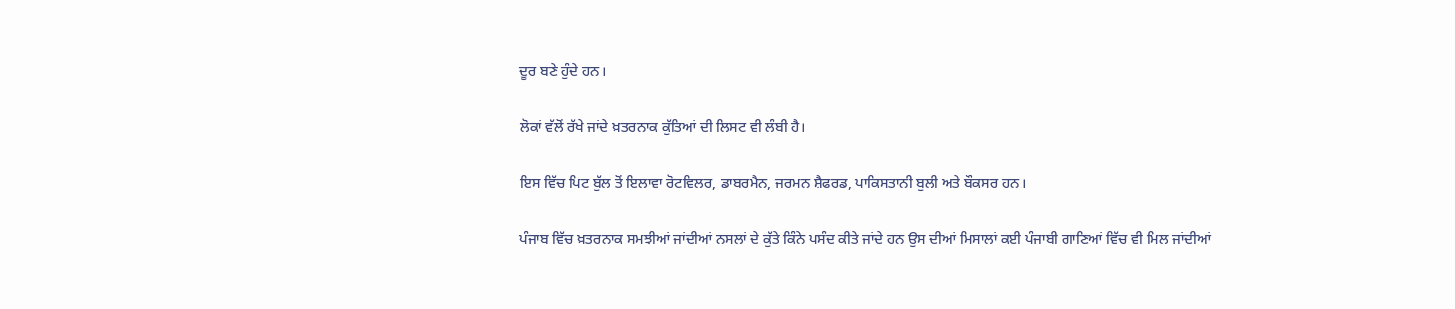ਦੂਰ ਬਣੇ ਹੁੰਦੇ ਹਨ।

ਲੋਕਾਂ ਵੱਲੋਂ ਰੱਖੇ ਜਾਂਦੇ ਖ਼ਤਰਨਾਕ ਕੁੱਤਿਆਂ ਦੀ ਲਿਸਟ ਵੀ ਲੰਬੀ ਹੈ।

ਇਸ ਵਿੱਚ ਪਿਟ ਬੁੱਲ ਤੋਂ ਇਲਾਵਾ ਰੋਟਵਿਲਰ, ਡਾਬਰਮੈਨ, ਜਰਮਨ ਸ਼ੈਫਰਡ, ਪਾਕਿਸਤਾਨੀ ਬੁਲੀ ਅਤੇ ਬੌਕਸਰ ਹਨ।

ਪੰਜਾਬ ਵਿੱਚ ਖ਼ਤਰਨਾਕ ਸਮਝੀਆਂ ਜਾਂਦੀਆਂ ਨਸਲਾਂ ਦੇ ਕੁੱਤੇ ਕਿੰਨੇ ਪਸੰਦ ਕੀਤੇ ਜਾਂਦੇ ਹਨ ਉਸ ਦੀਆਂ ਮਿਸਾਲਾਂ ਕਈ ਪੰਜਾਬੀ ਗਾਣਿਆਂ ਵਿੱਚ ਵੀ ਮਿਲ ਜਾਂਦੀਆਂ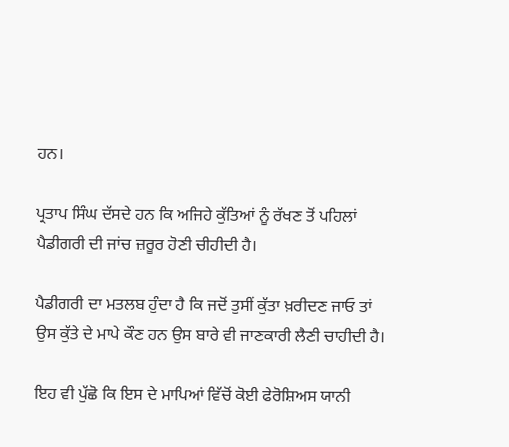ਹਨ।

ਪ੍ਰਤਾਪ ਸਿੰਘ ਦੱਸਦੇ ਹਨ ਕਿ ਅਜਿਹੇ ਕੁੱਤਿਆਂ ਨੂੰ ਰੱਖਣ ਤੋਂ ਪਹਿਲਾਂ ਪੈਡੀਗਰੀ ਦੀ ਜਾਂਚ ਜ਼ਰੂਰ ਹੋਣੀ ਚੀਹੀਦੀ ਹੈ।

ਪੈਡੀਗਰੀ ਦਾ ਮਤਲਬ ਹੁੰਦਾ ਹੈ ਕਿ ਜਦੋਂ ਤੁਸੀਂ ਕੁੱਤਾ ਖ਼ਰੀਦਣ ਜਾਓ ਤਾਂ ਉਸ ਕੁੱਤੇ ਦੇ ਮਾਪੇ ਕੌਣ ਹਨ ਉਸ ਬਾਰੇ ਵੀ ਜਾਣਕਾਰੀ ਲੈਣੀ ਚਾਹੀਦੀ ਹੈ।

ਇਹ ਵੀ ਪੁੱਛੋ ਕਿ ਇਸ ਦੇ ਮਾਪਿਆਂ ਵਿੱਚੋਂ ਕੋਈ ਫੇਰੋਸ਼ਿਅਸ ਯਾਨੀ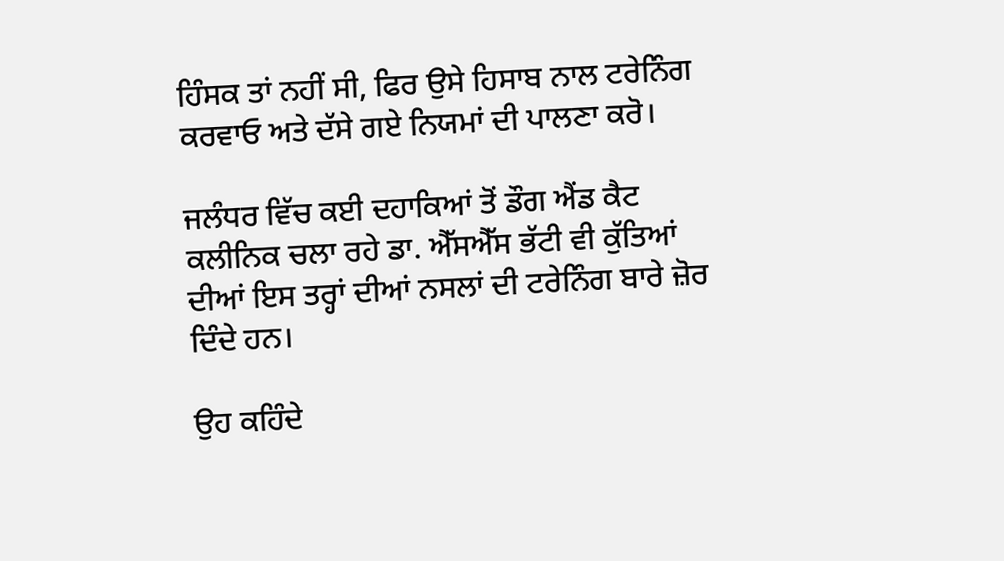ਹਿੰਸਕ ਤਾਂ ਨਹੀਂ ਸੀ, ਫਿਰ ਉਸੇ ਹਿਸਾਬ ਨਾਲ ਟਰੇਨਿੰਗ ਕਰਵਾਓ ਅਤੇ ਦੱਸੇ ਗਏ ਨਿਯਮਾਂ ਦੀ ਪਾਲਣਾ ਕਰੋ।

ਜਲੰਧਰ ਵਿੱਚ ਕਈ ਦਹਾਕਿਆਂ ਤੋਂ ਡੌਗ ਐਂਡ ਕੈਟ ਕਲੀਨਿਕ ਚਲਾ ਰਹੇ ਡਾ. ਐੱਸਐੱਸ ਭੱਟੀ ਵੀ ਕੁੱਤਿਆਂ ਦੀਆਂ ਇਸ ਤਰ੍ਹਾਂ ਦੀਆਂ ਨਸਲਾਂ ਦੀ ਟਰੇਨਿੰਗ ਬਾਰੇ ਜ਼ੋਰ ਦਿੰਦੇ ਹਨ।

ਉਹ ਕਹਿੰਦੇ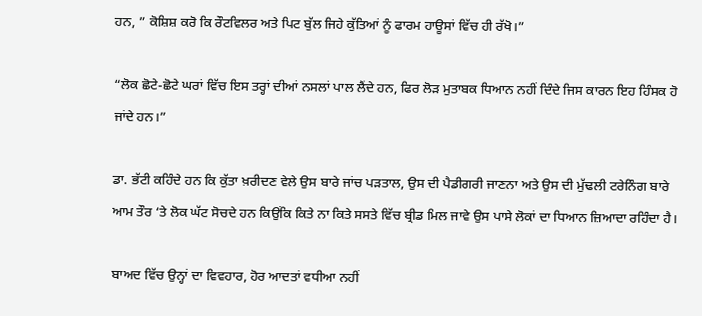ਹਨ, ” ਕੋਸ਼ਿਸ਼ ਕਰੋ ਕਿ ਰੌਟਵਿਲਰ ਅਤੇ ਪਿਟ ਬੁੱਲ ਜਿਹੇ ਕੁੱਤਿਆਂ ਨੂੰ ਫਾਰਮ ਹਾਊਸਾਂ ਵਿੱਚ ਹੀ ਰੱਖੋ।”

“ਲੋਕ ਛੋਟੇ-ਛੋਟੇ ਘਰਾਂ ਵਿੱਚ ਇਸ ਤਰ੍ਹਾਂ ਦੀਆਂ ਨਸਲਾਂ ਪਾਲ ਲੈਂਦੇ ਹਨ, ਫਿਰ ਲੋੜ ਮੁਤਾਬਕ ਧਿਆਨ ਨਹੀਂ ਦਿੰਦੇ ਜਿਸ ਕਾਰਨ ਇਹ ਹਿੰਸਕ ਹੋ ਜਾਂਦੇ ਹਨ।”

ਡਾ. ਭੱਟੀ ਕਹਿੰਦੇ ਹਨ ਕਿ ਕੁੱਤਾ ਖ਼ਰੀਦਣ ਵੇਲੇ ਉਸ ਬਾਰੇ ਜਾਂਚ ਪੜਤਾਲ, ਉਸ ਦੀ ਪੈਡੀਗਰੀ ਜਾਣਨਾ ਅਤੇ ਉਸ ਦੀ ਮੁੱਢਲੀ ਟਰੇਨਿੰਗ ਬਾਰੇ ਆਮ ਤੌਰ ‘ਤੇ ਲੋਕ ਘੱਟ ਸੋਚਦੇ ਹਨ ਕਿਉਂਕਿ ਕਿਤੇ ਨਾ ਕਿਤੇ ਸਸਤੇ ਵਿੱਚ ਬ੍ਰੀਡ ਮਿਲ ਜਾਵੇ ਉਸ ਪਾਸੇ ਲੋਕਾਂ ਦਾ ਧਿਆਨ ਜ਼ਿਆਦਾ ਰਹਿੰਦਾ ਹੈ।

ਬਾਅਦ ਵਿੱਚ ਉਨ੍ਹਾਂ ਦਾ ਵਿਵਹਾਰ, ਹੋਰ ਆਦਤਾਂ ਵਧੀਆ ਨਹੀਂ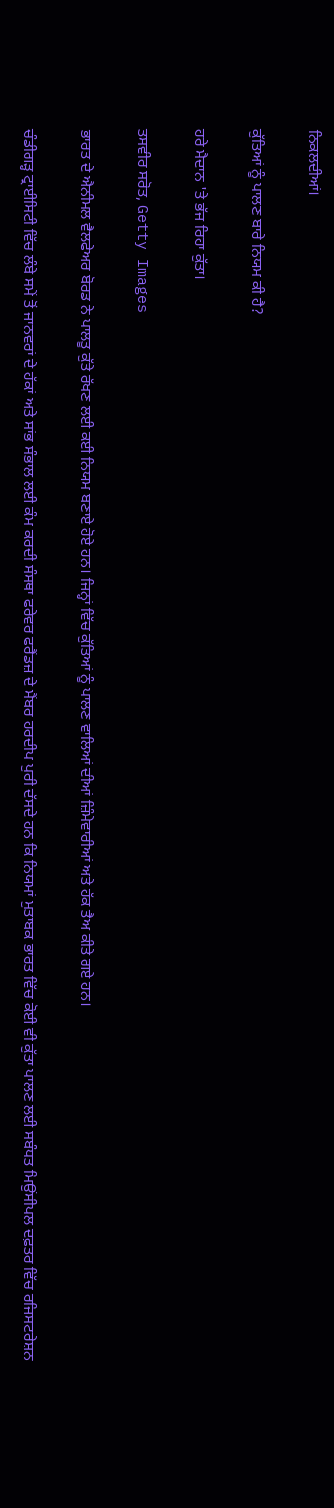ਨਿਕਲਦੀਆਂ।

ਕੁੱਤਿਆਂ ਨੂੰ ਪਾਲਣ ਬਾਰੇ ਨਿਯਮ ਕੀ ਹੈ?

ਹਰੇ ਮੈਦਾਨ 'ਤੇ ਭੱਜ ਰਿਹਾ ਕੁੱਤਾ।

ਤਸਵੀਰ ਸਰੋਤ, Getty Images

ਭਾਰਤ ਦੇ ਐਨੀਮਲ ਵੈਲਫੇਅਰ ਬੋਰਡ ਨੇ ਪਾਲਤੂ ਕੁੱਤੇ ਰੱਖਣ ਲਈ ਕਈ ਨਿਯਮ ਬਣਾਏ ਹੋਏ ਹਨ। ਜਿਨ੍ਹਾਂ ਵਿੱਚ ਕੁੱਤਿਆਂ ਨੂੰ ਪਾਲਣ ਵਾਲਿਆਂ ਦੀਆਂ ਜ਼ਿੰਮੇਵਾਰੀਆਂ ਅਤੇ ਹੱਕ ਤੈਅ ਕੀਤੇ ਗਏ ਹਨ।

ਚੰਡੀਗੜ੍ਹ ਟ੍ਰਾਈਸਿਟੀ ਵਿੱਚ ਲੰਬੇ ਸਮੇਂ ਤੋਂ ਜਾਨਵਰਾਂ ਦੇ ਹੱਕਾਂ ਅਤੇ ਸਾਂਭ ਸੰਭਾਲ ਲਈ ਕੰਮ ਕਰਦੀ ਸੰਸਥਾ ਫਰੇਵਰ ਫਰੈਂਡਜ਼ ਦੇ ਮੈਂਬਰ ਹਰਦੀਪ ਪੁਰੀ ਦੱਸਦੇ ਹਨ ਕਿ ਨਿਯਮਾਂ ਮੁਤਾਬਕ ਭਾਰਤ ਵਿੱਚ ਕੋਈ ਵੀ ਕੁੱਤਾ ਪਾਲਣ ਲਈ ਸਬੰਧਤ ਮਿਉਂਸੀਪਲ ਦਫ਼ਤਰ ਵਿੱਚ ਰਜਿਸਟਰੇਸ਼ਨ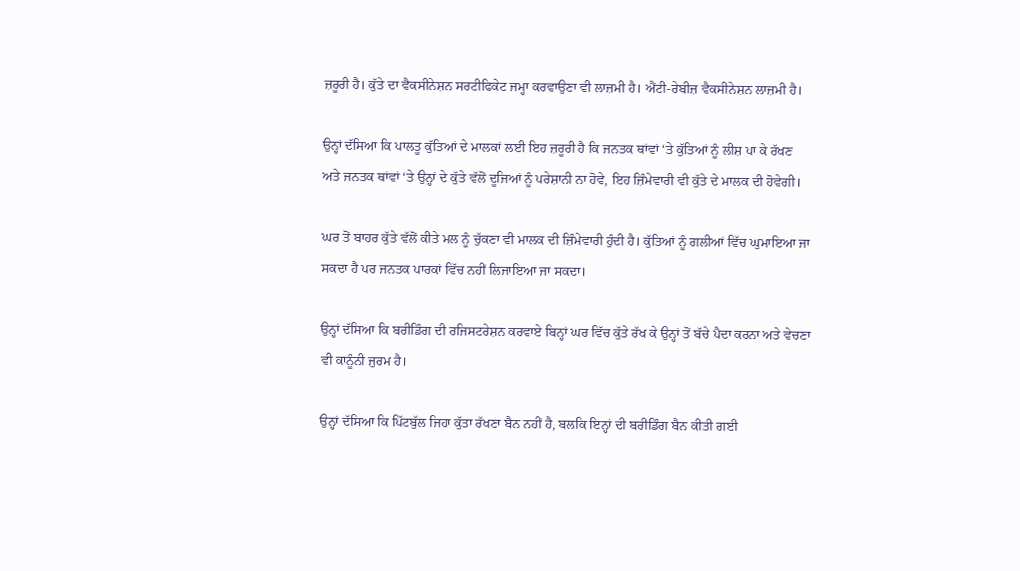ਜ਼ਰੂਰੀ ਹੈ। ਕੁੱਤੇ ਦਾ ਵੈਕਸੀਨੇਸ਼ਨ ਸਰਟੀਫਿਕੇਟ ਜਮ੍ਹਾ ਕਰਵਾਉਣਾ ਵੀ ਲਾਜ਼ਮੀ ਹੈ। ਐਂਟੀ-ਰੇਬੀਜ਼ ਵੈਕਸੀਨੇਸ਼ਨ ਲਾਜ਼ਮੀ ਹੈ।

ਉਨ੍ਹਾਂ ਦੱਸਿਆ ਕਿ ਪਾਲਤੂ ਕੁੱਤਿਆਂ ਦੇ ਮਾਲਕਾਂ ਲਈ ਇਹ ਜ਼ਰੂਰੀ ਹੈ ਕਿ ਜਨਤਕ ਥਾਂਵਾਂ ‘ਤੇ ਕੁੱਤਿਆਂ ਨੂੰ ਲੀਸ਼ ਪਾ ਕੇ ਰੱਖਣ ਅਤੇ ਜਨਤਕ ਥਾਂਵਾਂ ‘ਤੇ ਉਨ੍ਹਾਂ ਦੇ ਕੁੱਤੇ ਵੱਲੋਂ ਦੂਜਿਆਂ ਨੂੰ ਪਰੇਸ਼ਾਨੀ ਨਾ ਹੋਵੇ, ਇਹ ਜ਼ਿੰਮੇਵਾਰੀ ਵੀ ਕੁੱਤੇ ਦੇ ਮਾਲਕ ਦੀ ਹੋਵੇਗੀ।

ਘਰ ਤੋਂ ਬਾਹਰ ਕੁੱਤੇ ਵੱਲੋਂ ਕੀਤੇ ਮਲ ਨੂੰ ਚੁੱਕਣਾ ਵੀ ਮਾਲਕ ਦੀ ਜ਼ਿੰਮੇਵਾਰੀ ਹੁੰਦੀ ਹੈ। ਕੁੱਤਿਆਂ ਨੂੰ ਗਲੀਆਂ ਵਿੱਚ ਘੁਮਾਇਆ ਜਾ ਸਕਦਾ ਹੈ ਪਰ ਜਨਤਕ ਪਾਰਕਾਂ ਵਿੱਚ ਨਹੀਂ ਲਿਜਾਇਆ ਜਾ ਸਕਦਾ।

ਉਨ੍ਹਾਂ ਦੱਸਿਆ ਕਿ ਬਰੀਡਿੰਗ ਦੀ ਰਜਿਸਟਰੇਸ਼ਨ ਕਰਵਾਏ ਬਿਨ੍ਹਾਂ ਘਰ ਵਿੱਚ ਕੁੱਤੇ ਰੱਖ ਕੇ ਉਨ੍ਹਾਂ ਤੋਂ ਬੱਚੇ ਪੈਦਾ ਕਰਨਾ ਅਤੇ ਵੇਚਣਾ ਵੀ ਕਾਨੂੰਨੀ ਜੁਰਮ ਹੈ।

ਉਨ੍ਹਾਂ ਦੱਸਿਆ ਕਿ ਪਿੱਟਬੁੱਲ ਜਿਹਾ ਕੁੱਤਾ ਰੱਖਣਾ ਬੈਨ ਨਹੀਂ ਹੈ, ਬਲਕਿ ਇਨ੍ਹਾਂ ਦੀ ਬਰੀਡਿੰਗ ਬੈਨ ਕੀਤੀ ਗਈ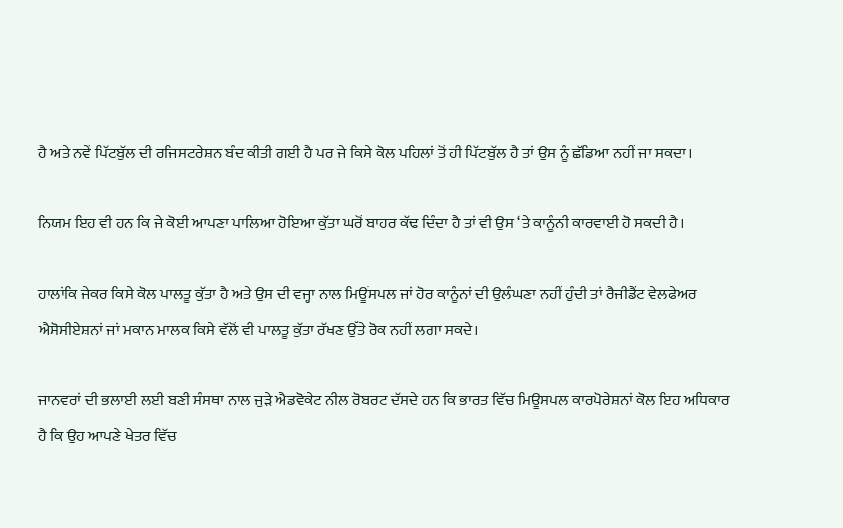ਹੈ ਅਤੇ ਨਵੇਂ ਪਿੱਟਬੁੱਲ ਦੀ ਰਜਿਸਟਰੇਸ਼ਨ ਬੰਦ ਕੀਤੀ ਗਈ ਹੈ ਪਰ ਜੇ ਕਿਸੇ ਕੋਲ ਪਹਿਲਾਂ ਤੋਂ ਹੀ ਪਿੱਟਬੁੱਲ ਹੈ ਤਾਂ ਉਸ ਨੂੰ ਛੱਡਿਆ ਨਹੀਂ ਜਾ ਸਕਦਾ।

ਨਿਯਮ ਇਹ ਵੀ ਹਨ ਕਿ ਜੇ ਕੋਈ ਆਪਣਾ ਪਾਲਿਆ ਹੋਇਆ ਕੁੱਤਾ ਘਰੋਂ ਬਾਹਰ ਕੱਢ ਦਿੰਦਾ ਹੈ ਤਾਂ ਵੀ ਉਸ ‘ਤੇ ਕਾਨੂੰਨੀ ਕਾਰਵਾਈ ਹੋ ਸਕਦੀ ਹੈ।

ਹਾਲਾਂਕਿ ਜੇਕਰ ਕਿਸੇ ਕੋਲ ਪਾਲਤੂ ਕੁੱਤਾ ਹੈ ਅਤੇ ਉਸ ਦੀ ਵਜ੍ਹਾ ਨਾਲ ਮਿਊਂਸਪਲ ਜਾਂ ਹੋਰ ਕਾਨੂੰਨਾਂ ਦੀ ਉਲੰਘਣਾ ਨਹੀਂ ਹੁੰਦੀ ਤਾਂ ਰੈਜੀਡੈਂਟ ਵੇਲਫੇਅਰ ਐਸੋਸੀਏਸ਼ਨਾਂ ਜਾਂ ਮਕਾਨ ਮਾਲਕ ਕਿਸੇ ਵੱਲੋਂ ਵੀ ਪਾਲਤੂ ਕੁੱਤਾ ਰੱਖਣ ਉੱਤੇ ਰੋਕ ਨਹੀਂ ਲਗਾ ਸਕਦੇ।

ਜਾਨਵਰਾਂ ਦੀ ਭਲਾਈ ਲਈ ਬਣੀ ਸੰਸਥਾ ਨਾਲ ਜੁੜੇ ਐਡਵੋਕੇਟ ਨੀਲ ਰੋਬਰਟ ਦੱਸਦੇ ਹਨ ਕਿ ਭਾਰਤ ਵਿੱਚ ਮਿਊਸਪਲ ਕਾਰਪੋਰੇਸ਼ਨਾਂ ਕੋਲ ਇਹ ਅਧਿਕਾਰ ਹੈ ਕਿ ਉਹ ਆਪਣੇ ਖੇਤਰ ਵਿੱਚ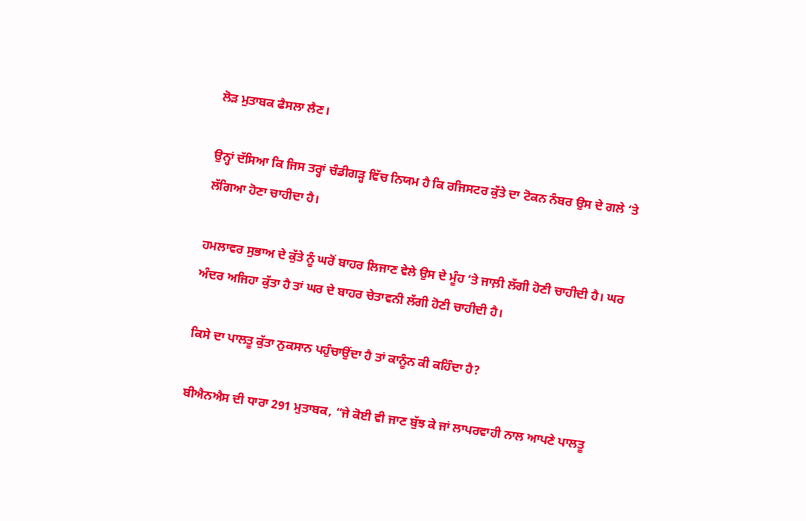ਲੋੜ ਮੁਤਾਬਕ ਫੈਸਲਾ ਲੈਣ।

ਉਨ੍ਹਾਂ ਦੱਸਿਆ ਕਿ ਜਿਸ ਤਰ੍ਹਾਂ ਚੰਡੀਗੜ੍ਹ ਵਿੱਚ ਨਿਯਮ ਹੈ ਕਿ ਰਜਿਸਟਰ ਕੁੱਤੇ ਦਾ ਟੋਕਨ ਨੰਬਰ ਉਸ ਦੇ ਗਲੇ ‘ਤੇ ਲੱਗਿਆ ਹੋਣਾ ਚਾਹੀਦਾ ਹੈ।

ਹਮਲਾਵਰ ਸੁਭਾਅ ਦੇ ਕੁੱਤੇ ਨੂੰ ਘਰੋਂ ਬਾਹਰ ਲਿਜਾਣ ਵੇਲੇ ਉਸ ਦੇ ਮੂੰਹ ‘ਤੇ ਜਾਲ਼ੀ ਲੱਗੀ ਹੋਣੀ ਚਾਹੀਦੀ ਹੈ। ਘਰ ਅੰਦਰ ਅਜਿਹਾ ਕੁੱਤਾ ਹੈ ਤਾਂ ਘਰ ਦੇ ਬਾਹਰ ਚੇਤਾਵਨੀ ਲੱਗੀ ਹੋਣੀ ਚਾਹੀਦੀ ਹੈ।

ਕਿਸੇ ਦਾ ਪਾਲਤੂ ਕੁੱਤਾ ਨੁਕਸਾਨ ਪਹੁੰਚਾਉਂਦਾ ਹੈ ਤਾਂ ਕਾਨੂੰਨ ਕੀ ਕਹਿੰਦਾ ਹੈ?

ਬੀਐਨਐਸ ਦੀ ਧਾਰਾ 291 ਮੁਤਾਬਕ, “ਜੇ ਕੋਈ ਵੀ ਜਾਣ ਬੁੱਝ ਕੇ ਜਾਂ ਲਾਪਰਵਾਹੀ ਨਾਲ ਆਪਣੇ ਪਾਲਤੂ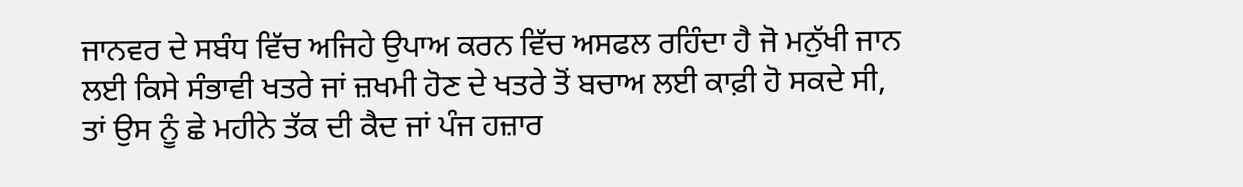ਜਾਨਵਰ ਦੇ ਸਬੰਧ ਵਿੱਚ ਅਜਿਹੇ ਉਪਾਅ ਕਰਨ ਵਿੱਚ ਅਸਫਲ ਰਹਿੰਦਾ ਹੈ ਜੋ ਮਨੁੱਖੀ ਜਾਨ ਲਈ ਕਿਸੇ ਸੰਭਾਵੀ ਖਤਰੇ ਜਾਂ ਜ਼ਖਮੀ ਹੋਣ ਦੇ ਖਤਰੇ ਤੋਂ ਬਚਾਅ ਲਈ ਕਾਫ਼ੀ ਹੋ ਸਕਦੇ ਸੀ, ਤਾਂ ਉਸ ਨੂੰ ਛੇ ਮਹੀਨੇ ਤੱਕ ਦੀ ਕੈਦ ਜਾਂ ਪੰਜ ਹਜ਼ਾਰ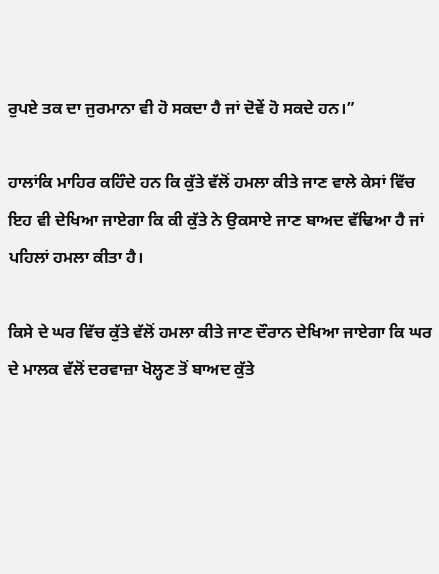ਰੁਪਏ ਤਕ ਦਾ ਜੁਰਮਾਨਾ ਵੀ ਹੋ ਸਕਦਾ ਹੈ ਜਾਂ ਦੋਵੇਂ ਹੋ ਸਕਦੇ ਹਨ।”

ਹਾਲਾਂਕਿ ਮਾਹਿਰ ਕਹਿੰਦੇ ਹਨ ਕਿ ਕੁੱਤੇ ਵੱਲੋਂ ਹਮਲਾ ਕੀਤੇ ਜਾਣ ਵਾਲੇ ਕੇਸਾਂ ਵਿੱਚ ਇਹ ਵੀ ਦੇਖਿਆ ਜਾਏਗਾ ਕਿ ਕੀ ਕੁੱਤੇ ਨੇ ਉਕਸਾਏ ਜਾਣ ਬਾਅਦ ਵੱਢਿਆ ਹੈ ਜਾਂ ਪਹਿਲਾਂ ਹਮਲਾ ਕੀਤਾ ਹੈ।

ਕਿਸੇ ਦੇ ਘਰ ਵਿੱਚ ਕੁੱਤੇ ਵੱਲੋਂ ਹਮਲਾ ਕੀਤੇ ਜਾਣ ਦੌਰਾਨ ਦੇਖਿਆ ਜਾਏਗਾ ਕਿ ਘਰ ਦੇ ਮਾਲਕ ਵੱਲੋਂ ਦਰਵਾਜ਼ਾ ਖੋਲ੍ਹਣ ਤੋਂ ਬਾਅਦ ਕੁੱਤੇ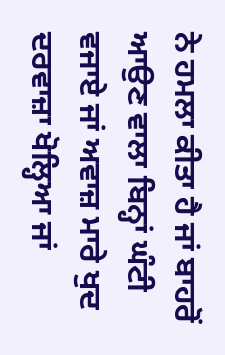ਨੇ ਹਮਲਾ ਕੀਤਾ ਹੈ ਜਾਂ ਬਾਹਰੋਂ ਆਉਣ ਵਾਲਾ ਬਿਨ੍ਹਾਂ ਘੰਟੀ ਵਜਾਏ ਜਾਂ ਅਵਾਜ਼ ਮਾਰੇ ਖੁਦ ਦਰਵਾਜ਼ਾ ਖੋਲ੍ਹਿਆ ਜਾਂ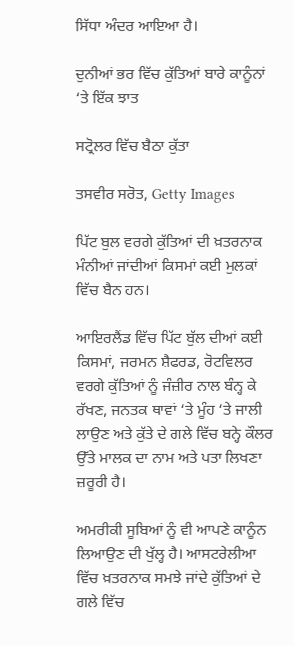ਸਿੱਧਾ ਅੰਦਰ ਆਇਆ ਹੈ।

ਦੁਨੀਆਂ ਭਰ ਵਿੱਚ ਕੁੱਤਿਆਂ ਬਾਰੇ ਕਾਨੂੰਨਾਂ ‘ਤੇ ਇੱਕ ਝਾਤ

ਸਟ੍ਰੋਲਰ ਵਿੱਚ ਬੈਠਾ ਕੁੱਤਾ

ਤਸਵੀਰ ਸਰੋਤ, Getty Images

ਪਿੱਟ ਬੁਲ ਵਰਗੇ ਕੁੱਤਿਆਂ ਦੀ ਖ਼ਤਰਨਾਕ ਮੰਨੀਆਂ ਜਾਂਦੀਆਂ ਕਿਸਮਾਂ ਕਈ ਮੁਲਕਾਂ ਵਿੱਚ ਬੈਨ ਹਨ।

ਆਇਰਲੈਂਡ ਵਿੱਚ ਪਿੱਟ ਬੁੱਲ ਦੀਆਂ ਕਈ ਕਿਸਮਾਂ, ਜਰਮਨ ਸ਼ੈਫਰਡ, ਰੋਟਵਿਲਰ ਵਰਗੇ ਕੁੱਤਿਆਂ ਨੂੰ ਜੰਜ਼ੀਰ ਨਾਲ ਬੰਨ੍ਹ ਕੇ ਰੱਖਣ, ਜਨਤਕ ਥਾਵਾਂ ‘ਤੇ ਮੂੰਹ ‘ਤੇ ਜਾਲੀ ਲਾਉਣ ਅਤੇ ਕੁੱਤੇ ਦੇ ਗਲੇ ਵਿੱਚ ਬਨ੍ਹੇ ਕੌਲਰ ਉੱਤੇ ਮਾਲਕ ਦਾ ਨਾਮ ਅਤੇ ਪਤਾ ਲਿਖਣਾ ਜ਼ਰੂਰੀ ਹੈ।

ਅਮਰੀਕੀ ਸੂਬਿਆਂ ਨੂੰ ਵੀ ਆਪਣੇ ਕਾਨੂੰਨ ਲਿਆਉਣ ਦੀ ਖੁੱਲ੍ਹ ਹੈ। ਆਸਟਰੇਲੀਆ ਵਿੱਚ ਖ਼ਤਰਨਾਕ ਸਮਝੇ ਜਾਂਦੇ ਕੁੱਤਿਆਂ ਦੇ ਗਲੇ ਵਿੱਚ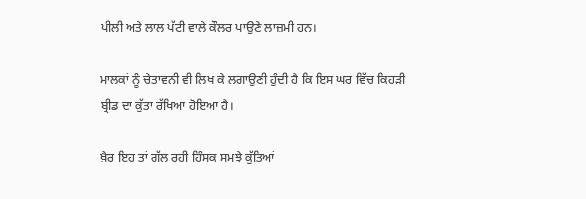ਪੀਲੀ ਅਤੇ ਲਾਲ ਪੱਟੀ ਵਾਲੇ ਕੌਲਰ ਪਾਉਣੇ ਲਾਜ਼ਮੀ ਹਨ।

ਮਾਲਕਾਂ ਨੂੰ ਚੇਤਾਵਨੀ ਵੀ ਲਿਖ ਕੇ ਲਗਾਉਣੀ ਹੁੰਦੀ ਹੈ ਕਿ ਇਸ ਘਰ ਵਿੱਚ ਕਿਹੜੀ ਬ੍ਰੀਡ ਦਾ ਕੁੱਤਾ ਰੱਖਿਆ ਹੋਇਆ ਹੈ।

ਖ਼ੈਰ ਇਹ ਤਾਂ ਗੱਲ ਰਹੀ ਹਿੰਸਕ ਸਮਝੇ ਕੁੱਤਿਆਂ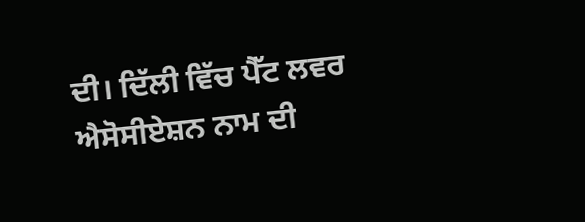ਦੀ। ਦਿੱਲੀ ਵਿੱਚ ਪੈੱਟ ਲਵਰ ਐਸੋਸੀਏਸ਼ਨ ਨਾਮ ਦੀ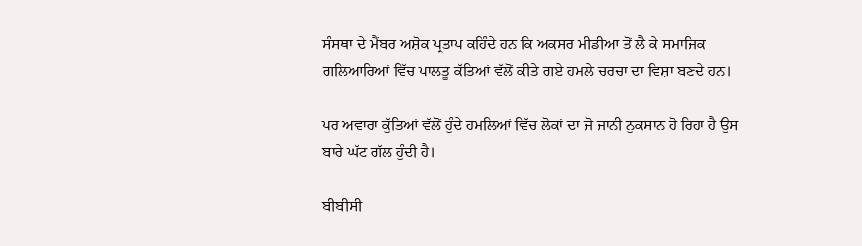ਸੰਸਥਾ ਦੇ ਮੈਂਬਰ ਅਸ਼ੋਕ ਪ੍ਰਤਾਪ ਕਹਿੰਦੇ ਹਨ ਕਿ ਅਕਸਰ ਮੀਡੀਆ ਤੋਂ ਲੈ ਕੇ ਸਮਾਜਿਕ ਗਲਿਆਰਿਆਂ ਵਿੱਚ ਪਾਲਤੂ ਕੱਤਿਆਂ ਵੱਲੋਂ ਕੀਤੇ ਗਏ ਹਮਲੇ ਚਰਚਾ ਦਾ ਵਿਸ਼ਾ ਬਣਦੇ ਹਨ।

ਪਰ ਅਵਾਰਾ ਕੁੱਤਿਆਂ ਵੱਲੋਂ ਹੁੰਦੇ ਹਮਲਿਆਂ ਵਿੱਚ ਲੋਕਾਂ ਦਾ ਜੋ ਜਾਨੀ ਨੁਕਸਾਨ ਹੋ ਰਿਹਾ ਹੈ ਉਸ ਬਾਰੇ ਘੱਟ ਗੱਲ ਹੁੰਦੀ ਹੈ।

ਬੀਬੀਸੀ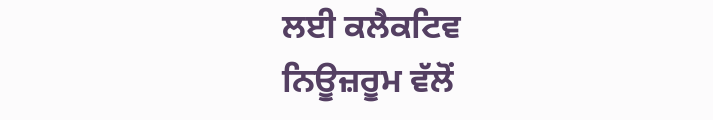ਲਈ ਕਲੈਕਟਿਵ ਨਿਊਜ਼ਰੂਮ ਵੱਲੋਂ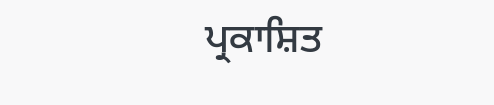ਪ੍ਰਕਾਸ਼ਿਤ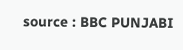source : BBC PUNJABI